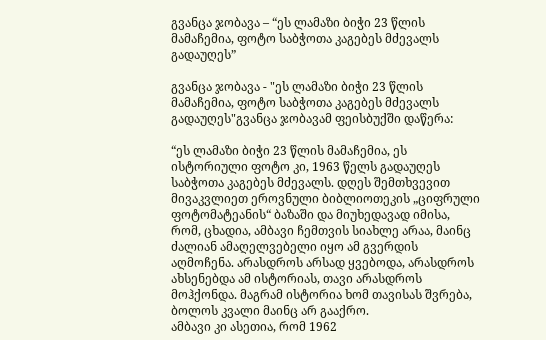გვანცა ჯობავა – “ეს ლამაზი ბიჭი 23 წლის მამაჩემია, ფოტო საბჭოთა კაგებეს მძევალს გადაუღეს”

გვანცა ჯობავა - "ეს ლამაზი ბიჭი 23 წლის მამაჩემია, ფოტო საბჭოთა კაგებეს მძევალს გადაუღეს"გვანცა ჯობავამ ფეისბუქში დაწერა:

“ეს ლამაზი ბიჭი 23 წლის მამაჩემია, ეს ისტორიული ფოტო კი, 1963 წელს გადაუღეს საბჭოთა კაგებეს მძევალს. დღეს შემთხვევით მივაკვლიეთ ეროვნული ბიბლიოთეკის „ციფრული ფოტომატეანის“ ბაზაში და მიუხედავად იმისა, რომ, ცხადია, ამბავი ჩემთვის სიახლე არაა, მაინც ძალიან ამაღელვებელი იყო ამ გვერდის აღმოჩენა. არასდროს არსად ყვებოდა, არასდროს ახსენებდა ამ ისტორიას, თავი არასდროს მოჰქონდა. მაგრამ ისტორია ხომ თავისას შვრება, ბოლოს კვალი მაინც არ გააქრო.
ამბავი კი ასეთია, რომ 1962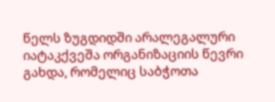წელს ზუგდიდში არალეგალური იატაკქვეშა ორგანიზაციის წევრი გახდა, რომელიც საბჭოთა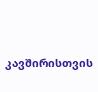კავშირისთვის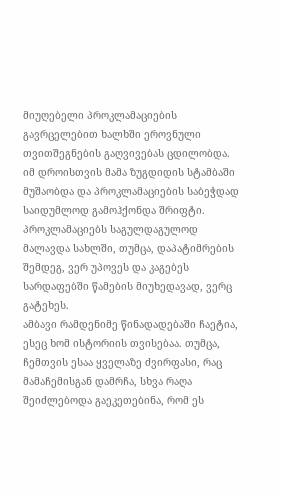მიუღებელი პროკლამაციების გავრცელებით ხალხში ეროვნული თვითშეგნების გაღვივებას ცდილობდა. იმ დროისთვის მამა ზუგდიდის სტამბაში მუშაობდა და პროკლამაციების საბეჭდად საიდუმლოდ გამოჰქონდა შრიფტი. პროკლამაციებს საგულდაგულოდ მალავდა სახლში, თუმცა, დაპატიმრების შემდეგ, ვერ უპოვეს და კაგებეს სარდაფებში წამების მიუხედავად, ვერც გატეხეს.
ამბავი რამდენიმე წინადადებაში ჩაეტია, ესეც ხომ ისტორიის თვისებაა. თუმცა, ჩემთვის ესაა ყველაზე ძვირფასი, რაც მამაჩემისგან დამრჩა, სხვა რაღა შეიძლებოდა გაეკეთებინა, რომ ეს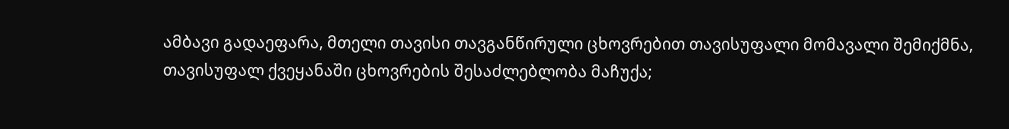ამბავი გადაეფარა, მთელი თავისი თავგანწირული ცხოვრებით თავისუფალი მომავალი შემიქმნა, თავისუფალ ქვეყანაში ცხოვრების შესაძლებლობა მაჩუქა;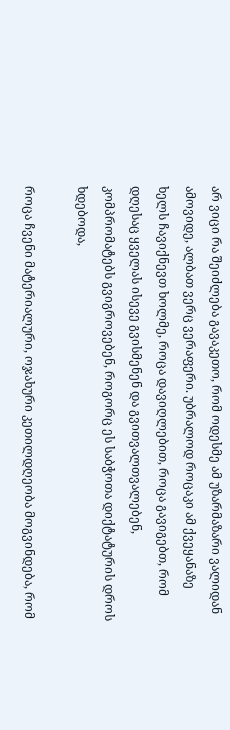არ ვიცი რა შეიძლება გავაკეთო, რომ ოდესმე ამ უზარმაზარი ვალიდან ამოვიდე, ალბათ ვერც ვერაფერი. უბრალოდ როცაკი ამ ქვეყანაზე ხელს ჩავიქნევთ ხოლმე, როცა დავიღლებით, როცა გავიგებთ, რომ დღესაც ყველას ისევე გვისმენენ და გვითვალთვალებენ, კომპრომატებს გვიგროვებენ, როგორც ეს საბჭოთა დიქტატურის დროს ხდებოდა,

როცა ჩვენი მატერიალური, ოჯახური კეთილდღეობა მოგვინდება, რომ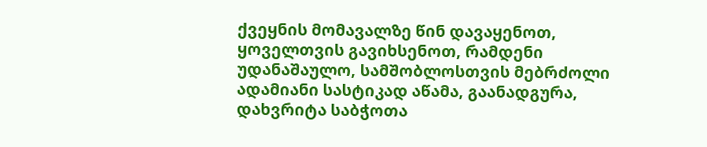ქვეყნის მომავალზე წინ დავაყენოთ, ყოველთვის გავიხსენოთ, რამდენი უდანაშაულო, სამშობლოსთვის მებრძოლი ადამიანი სასტიკად აწამა, გაანადგურა, დახვრიტა საბჭოთა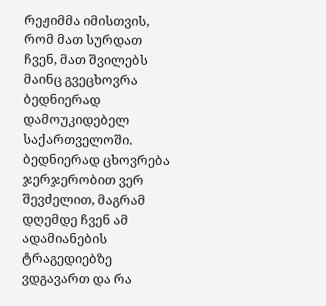რეჟიმმა იმისთვის, რომ მათ სურდათ ჩვენ, მათ შვილებს მაინც გვეცხოვრა ბედნიერად დამოუკიდებელ საქართველოში. ბედნიერად ცხოვრება ჯერჯერობით ვერ შევძელით, მაგრამ დღემდე ჩვენ ამ ადამიანების ტრაგედიებზე ვდგავართ და რა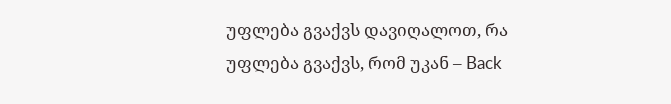უფლება გვაქვს დავიღალოთ, რა უფლება გვაქვს, რომ უკან – Back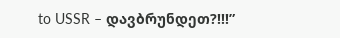to USSR – დავბრუნდეთ?!!!”